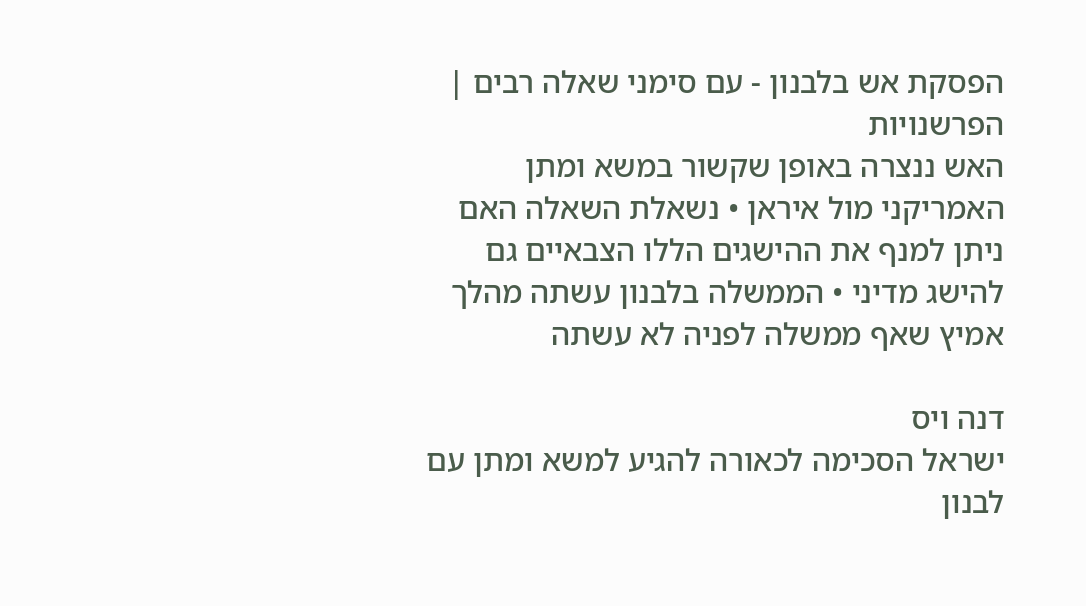הפסקת אש בלבנון - עם סימני שאלה רבים | הפרשנויות
האש ננצרה באופן שקשור במשא ומתן האמריקני מול איראן • נשאלת השאלה האם ניתן למנף את ההישגים הללו הצבאיים גם להישג מדיני • הממשלה בלבנון עשתה מהלך אמיץ שאף ממשלה לפניה לא עשתה

דנה ויס
ישראל הסכימה לכאורה להגיע למשא ומתן עם לבנון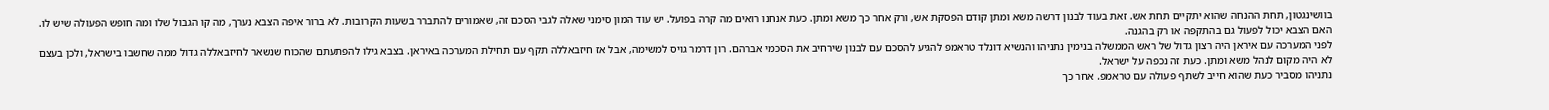בוושינגטון, תחת ההנחה שהוא יתקיים תחת אש. זאת בעוד לבנון דרשה משא ומתן קודם הפסקת אש, ורק אחר כך משא ומתן. כעת אנחנו רואים מה קרה בפועל. יש עוד המון סימני שאלה לגבי הסכם זה, שאמורים להתברר בשעות הקרובות. לא ברור איפה הצבא נערך, מה קו הגבול שלו ומה חופש הפעולה שיש לו. האם הצבא יכול לפעול גם בהתקפה או רק בהגנה.
לפני המערכה עם איראן היה רצון גדול של ראש הממשלה בנימין נתניהו והנשיא דונלד טראמפ להגיע להסכם עם לבנון שירחיב את הסכמי אברהם. רון דרמר גויס למשימה, אבל אז חיזבאללה תקף עם תחילת המערכה באיראן. בצבא גילו להפתעתם שהכוח שנשאר לחיזבאללה גדול ממה שחשבו בישראל, ולכן בעצם לא היה מקום לנהל משא ומתן. כעת זה נכפה על ישראל.
נתניהו מסביר כעת שהוא חייב לשתף פעולה עם טראמפ. אחר כך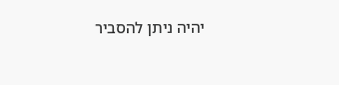יהיה ניתן להסביר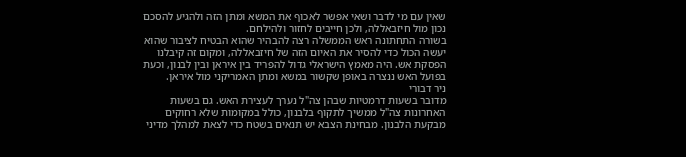שאין עם מי לדבר ושאי אפשר לאכוף את המשא ומתן הזה ולהגיע להסכם נכון מול חיזבאללה, ולכן חייבים לחזור ולהילחם.
בשורה התחתונה ראש הממשלה רצה להבהיר שהוא הבטיח לציבור שהוא יעשה הכול כדי להסיר את האיום הזה של חיזבאללה, ומקום זה קיבלנו הפסקת אש. היה מאמץ הישראלי גדול להפריד בין איראן ובין לבנון, וכעת בפועל האש ננצרה באופן שקשור במשא ומתן האמריקני מול איראן.
ניר דבורי
מדובר בשעות דרמטיות שבהן צה"ל נערך לעצירת האש. גם בשעות האחרונות צה"ל ממשיך לתקוף בלבנון, כולל במקומות שלא רחוקים מבקעת הלבנון. מבחינת הצבא יש תנאים בשטח כדי לצאת למהלך מדיני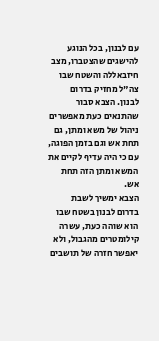עם לבנון, בכל הנוגע להישגים שהצטברו, מצב חיזבאללה והשטח שבו צה"ל מחזיק בדרום לבנון. הצבא סבור שהתנאים כעת מאפשרים ניהול של משא ומתן, גם תחת אש וגם בזמן הפוגה, עם כי היה עדיף לקיים את המשא ומתן הזה תחת אש.
הצבא ימשיך לשבת בדרום לבנון בשטח שבו הוא שוהה כעת, עשרה קילומטרים מהגבול, ולא יאפשר חזרה של תושבים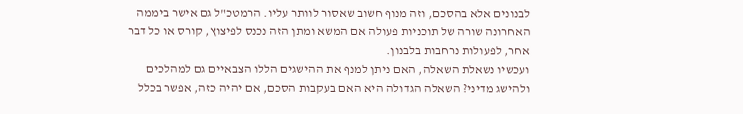לבנונים אלא בהסכם, וזה מנוף חשוב שאסור לוותר עליו. הרמטכ"ל גם אישר ביממה האחרונה שורה של תוכניות פעולה אם המשא ומתן הזה נכנס לפיצוץ, קורס או כל דבר אחר, לפעולות נרחבות בלבנון.
ועכשיו נשאלת השאלה, האם ניתן למנף את ההישגים הללו הצבאיים גם למהלכים ולהישג מדיני? השאלה הגדולה היא האם בעקבות הסכם, אם יהיה כזה, אפשר בכלל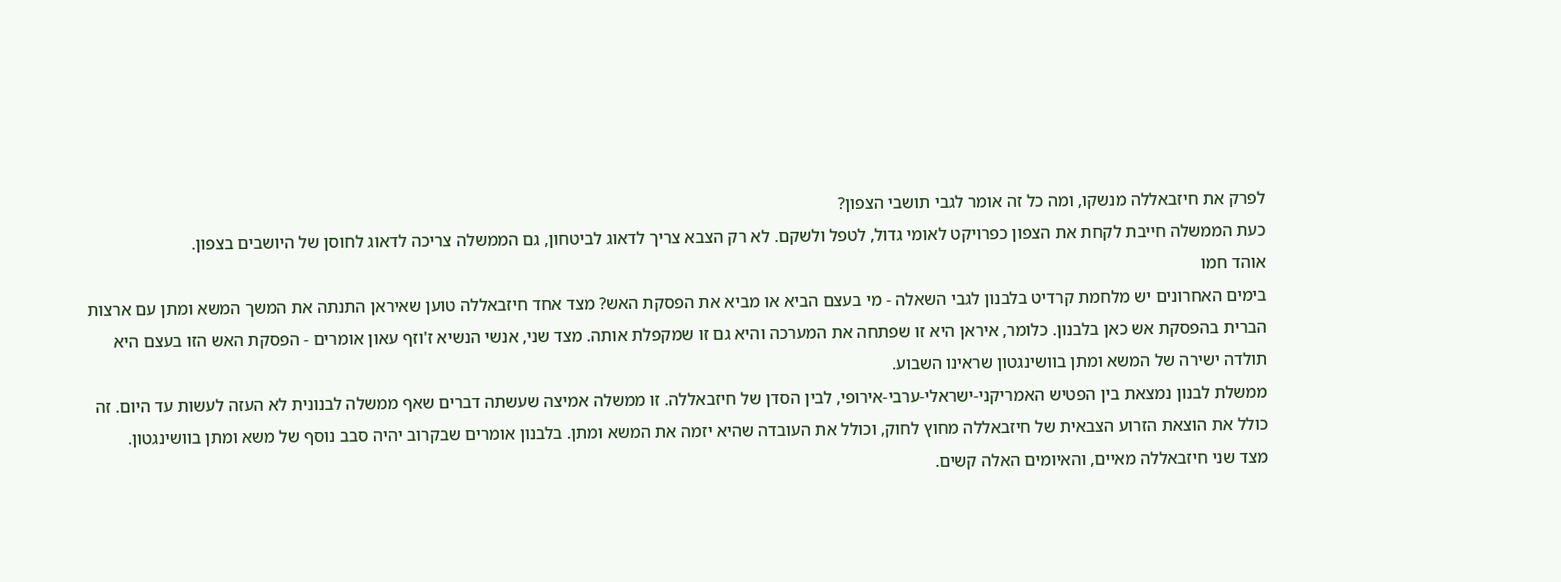לפרק את חיזבאללה מנשקו, ומה כל זה אומר לגבי תושבי הצפון?
כעת הממשלה חייבת לקחת את הצפון כפרויקט לאומי גדול, לטפל ולשקם. לא רק הצבא צריך לדאוג לביטחון, גם הממשלה צריכה לדאוג לחוסן של היושבים בצפון.
אוהד חמו
בימים האחרונים יש מלחמת קרדיט בלבנון לגבי השאלה - מי בעצם הביא או מביא את הפסקת האש? מצד אחד חיזבאללה טוען שאיראן התנתה את המשך המשא ומתן עם ארצות הברית בהפסקת אש כאן בלבנון. כלומר, איראן היא זו שפתחה את המערכה והיא גם זו שמקפלת אותה. מצד שני, אנשי הנשיא ז'וזף עאון אומרים - הפסקת האש הזו בעצם היא תולדה ישירה של המשא ומתן בוושינגטון שראינו השבוע.
ממשלת לבנון נמצאת בין הפטיש האמריקני-ישראלי-ערבי-אירופי, לבין הסדן של חיזבאללה. זו ממשלה אמיצה שעשתה דברים שאף ממשלה לבנונית לא העזה לעשות עד היום. זה כולל את הוצאת הזרוע הצבאית של חיזבאללה מחוץ לחוק, וכולל את העובדה שהיא יזמה את המשא ומתן. בלבנון אומרים שבקרוב יהיה סבב נוסף של משא ומתן בוושינגטון.
מצד שני חיזבאללה מאיים, והאיומים האלה קשים.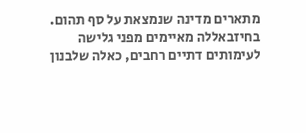מתארים מדינה שנמצאת על סף תהום. בחיזבאללה מאיימים מפני גלישה לעימותים דתיים רחבים, כאלה שלבנון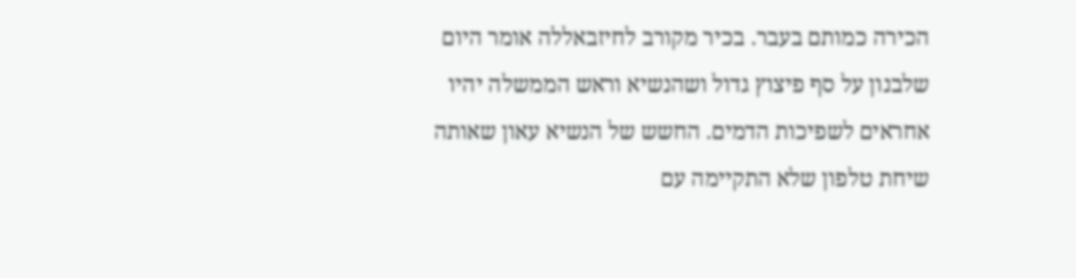הכירה כמותם בעבר. בכיר מקורב לחיזבאללה אומר היום שלבנון על סף פיצוץ גדול ושהנשיא וראש הממשלה יהיו אחראים לשפיכות הדמים. החשש של הנשיא עאון שאותה שיחת טלפון שלא התקיימה עם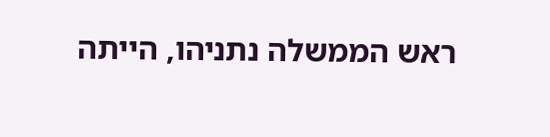ראש הממשלה נתניהו, הייתה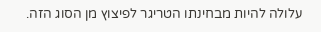עלולה להיות מבחינתו הטריגר לפיצוץ מן הסוג הזה.